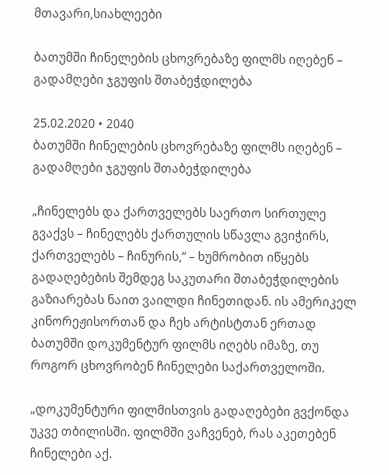მთავარი,სიახლეები

ბათუმში ჩინელების ცხოვრებაზე ფილმს იღებენ – გადამღები ჯგუფის შთაბეჭდილება

25.02.2020 • 2040
ბათუმში ჩინელების ცხოვრებაზე ფილმს იღებენ – გადამღები ჯგუფის შთაბეჭდილება

„ჩინელებს და ქართველებს საერთო სირთულე გვაქვს – ჩინელებს ქართულის სწავლა გვიჭირს, ქართველებს – ჩინურის,“ – ხუმრობით იწყებს გადაღებების შემდეგ საკუთარი შთაბეჭდილების გაზიარებას ნაით ვაილდი ჩინეთიდან. ის ამერიკელ კინორეჟისორთან და ჩეხ არტისტთან ერთად ბათუმში დოკუმენტურ ფილმს იღებს იმაზე, თუ როგორ ცხოვრობენ ჩინელები საქართველოში.

„დოკუმენტური ფილმისთვის გადაღებები გვქონდა უკვე თბილისში. ფილმში ვაჩვენებ, რას აკეთებენ ჩინელები აქ.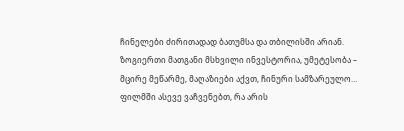ჩინელები ძირითადად ბათუმსა და თბილისში არიან. ზოგიერთი მათგანი მსხვილი ინვესტორია, უმეტესობა – მცირე მეწარმე, მაღაზიები აქვთ, ჩინური სამზარეულო… ფილმში ასევე ვაჩვენებთ, რა არის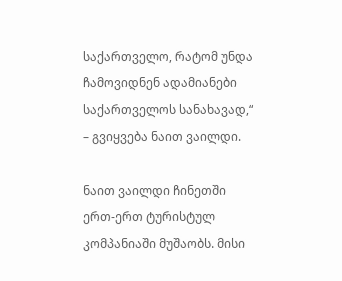საქართველო, რატომ უნდა ჩამოვიდნენ ადამიანები საქართველოს სანახავად,“ – გვიყვება ნაით ვაილდი.

ნაით ვაილდი ჩინეთში ერთ-ერთ ტურისტულ კომპანიაში მუშაობს. მისი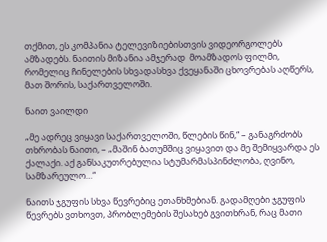თქმით, ეს კომპანია ტელევიზიებისთვის ვიდეორგოლებს ამზადებს. ნაითის მიზანია ამჯერად  მოამზადოს ფილმი, რომელიც ჩინელების სხვადასხვა ქვეყანაში ცხოვრებას აღწერს, მათ შორის, საქართველოში.

ნაით ვაილდი

„მე ადრეც ვიყავი საქართველოში, წლების წინ,“ – განაგრძობს თხრობას ნაითი, – „მაშინ ბათუმშიც ვიყავით და მე შემიყვარდა ეს ქალაქი. აქ განსაკუთრებულია სტუმარმასპინძლობა, ღვინო, სამზარეულო…“

ნაითს ჯგუფის სხვა წევრებიც ეთანხმებიან. გადამღები ჯგუფის წევრებს ვთხოვთ, პრობლემების შესახებ გვითხრან, რაც მათი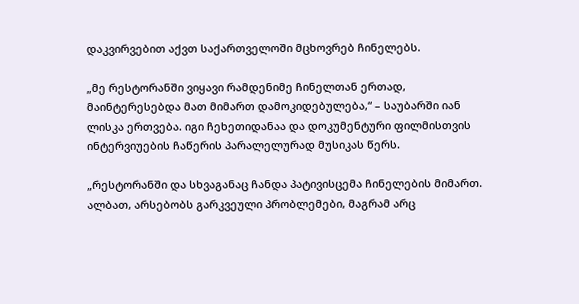დაკვირვებით აქვთ საქართველოში მცხოვრებ ჩინელებს.

„მე რესტორანში ვიყავი რამდენიმე ჩინელთან ერთად, მაინტერესებდა მათ მიმართ დამოკიდებულება,“ – საუბარში იან ლისკა ერთვება. იგი ჩეხეთიდანაა და დოკუმენტური ფილმისთვის ინტერვიუების ჩაწერის პარალელურად მუსიკას წერს.

„რესტორანში და სხვაგანაც ჩანდა პატივისცემა ჩინელების მიმართ. ალბათ, არსებობს გარკვეული პრობლემები, მაგრამ არც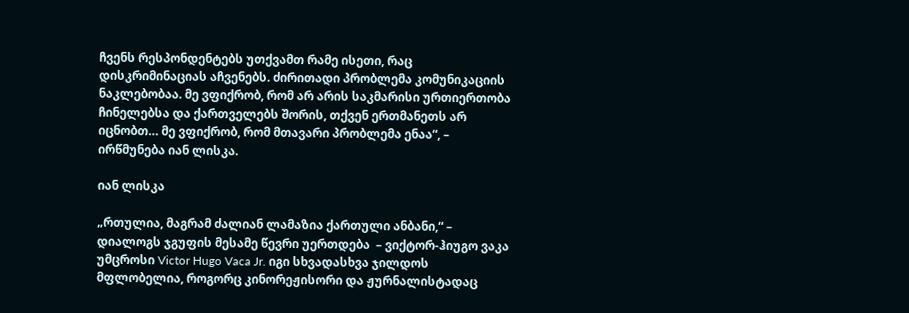ჩვენს რესპონდენტებს უთქვამთ რამე ისეთი, რაც დისკრიმინაციას აჩვენებს. ძირითადი პრობლემა კომუნიკაციის ნაკლებობაა. მე ვფიქრობ, რომ არ არის საკმარისი ურთიერთობა ჩინელებსა და ქართველებს შორის, თქვენ ერთმანეთს არ იცნობთ… მე ვფიქრობ, რომ მთავარი პრობლემა ენაა“, – ირწმუნება იან ლისკა.

იან ლისკა

„რთულია, მაგრამ ძალიან ლამაზია ქართული ანბანი,“ – დიალოგს ჯგუფის მესამე წევრი უერთდება  – ვიქტორ-ჰიუგო ვაკა უმცროსი Victor Hugo Vaca Jr. იგი სხვადასხვა ჯილდოს მფლობელია, როგორც კინორეჟისორი და ჟურნალისტადაც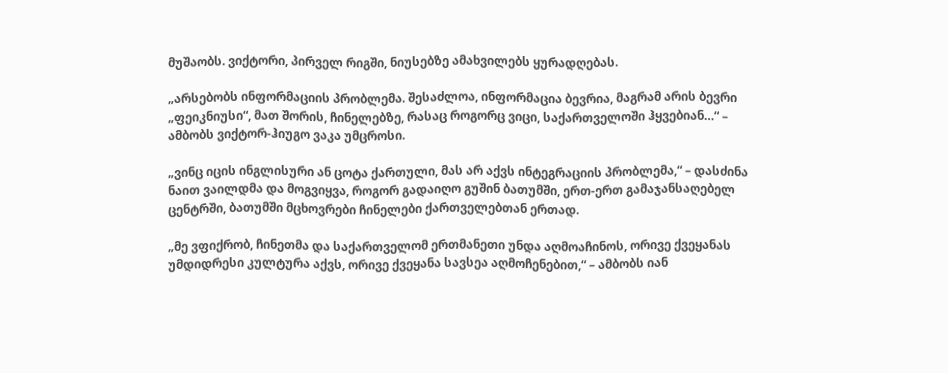მუშაობს. ვიქტორი, პირველ რიგში, ნიუსებზე ამახვილებს ყურადღებას.

„არსებობს ინფორმაციის პრობლემა. შესაძლოა, ინფორმაცია ბევრია, მაგრამ არის ბევრი „ფეიკნიუსი“, მათ შორის, ჩინელებზე, რასაც როგორც ვიცი, საქართველოში ჰყვებიან…“ – ამბობს ვიქტორ-ჰიუგო ვაკა უმცროსი.

„ვინც იცის ინგლისური ან ცოტა ქართული, მას არ აქვს ინტეგრაციის პრობლემა,“ – დასძინა ნაით ვაილდმა და მოგვიყვა, როგორ გადაიღო გუშინ ბათუმში, ერთ-ერთ გამაჯანსაღებელ ცენტრში, ბათუმში მცხოვრები ჩინელები ქართველებთან ერთად.

„მე ვფიქრობ, ჩინეთმა და საქართველომ ერთმანეთი უნდა აღმოაჩინოს, ორივე ქვეყანას უმდიდრესი კულტურა აქვს, ორივე ქვეყანა სავსეა აღმოჩენებით,“ – ამბობს იან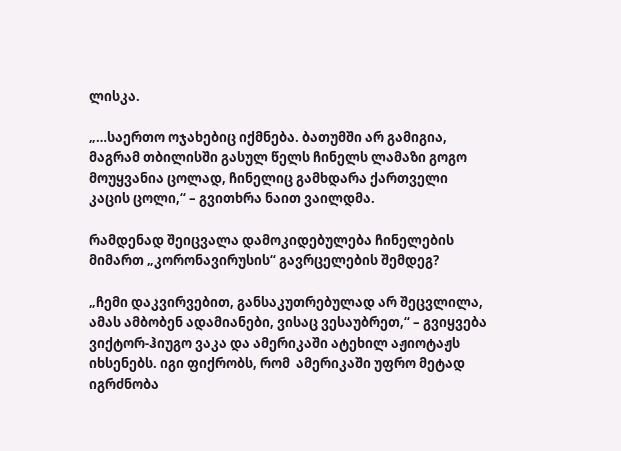ლისკა.

„…საერთო ოჯახებიც იქმნება. ბათუმში არ გამიგია, მაგრამ თბილისში გასულ წელს ჩინელს ლამაზი გოგო მოუყვანია ცოლად, ჩინელიც გამხდარა ქართველი კაცის ცოლი,“ – გვითხრა ნაით ვაილდმა.

რამდენად შეიცვალა დამოკიდებულება ჩინელების მიმართ „კორონავირუსის“ გავრცელების შემდეგ?

„ჩემი დაკვირვებით, განსაკუთრებულად არ შეცვლილა, ამას ამბობენ ადამიანები, ვისაც ვესაუბრეთ,“ – გვიყვება ვიქტორ-ჰიუგო ვაკა და ამერიკაში ატეხილ აჟიოტაჟს იხსენებს. იგი ფიქრობს, რომ  ამერიკაში უფრო მეტად იგრძნობა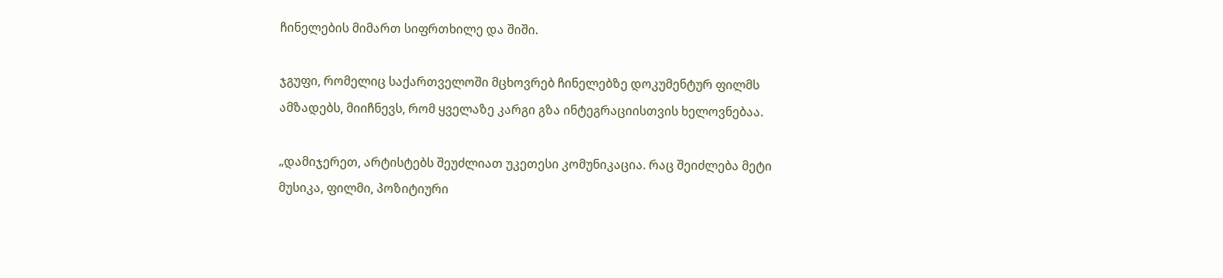ჩინელების მიმართ სიფრთხილე და შიში.

ჯგუფი, რომელიც საქართველოში მცხოვრებ ჩინელებზე დოკუმენტურ ფილმს ამზადებს, მიიჩნევს, რომ ყველაზე კარგი გზა ინტეგრაციისთვის ხელოვნებაა.

„დამიჯერეთ, არტისტებს შეუძლიათ უკეთესი კომუნიკაცია. რაც შეიძლება მეტი მუსიკა, ფილმი, პოზიტიური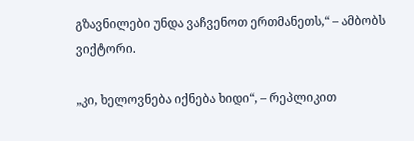გზავნილები უნდა ვაჩვენოთ ერთმანეთს,“ – ამბობს ვიქტორი.

„კი, ხელოვნება იქნება ხიდი“, – რეპლიკით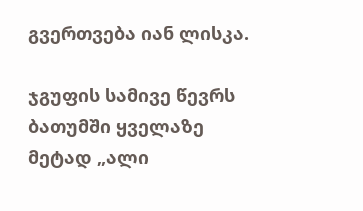გვერთვება იან ლისკა.

ჯგუფის სამივე წევრს ბათუმში ყველაზე მეტად „ალი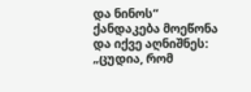და ნინოს“ ქანდაკება მოეწონა და იქვე აღნიშნეს: „ცუდია, რომ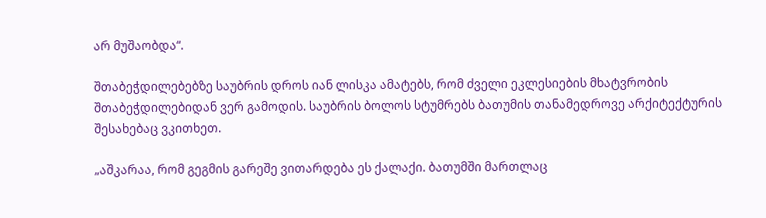არ მუშაობდა“.

შთაბეჭდილებებზე საუბრის დროს იან ლისკა ამატებს, რომ ძველი ეკლესიების მხატვრობის შთაბეჭდილებიდან ვერ გამოდის. საუბრის ბოლოს სტუმრებს ბათუმის თანამედროვე არქიტექტურის შესახებაც ვკითხეთ.

„აშკარაა, რომ გეგმის გარეშე ვითარდება ეს ქალაქი. ბათუმში მართლაც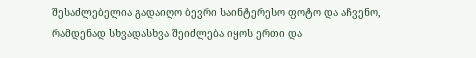შესაძლებელია გადაიღო ბევრი საინტერესო ფოტო და აჩვენო, რამდენად სხვადასხვა შეიძლება იყოს ერთი და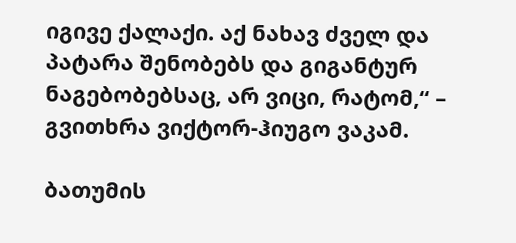იგივე ქალაქი. აქ ნახავ ძველ და პატარა შენობებს და გიგანტურ ნაგებობებსაც, არ ვიცი, რატომ,“ – გვითხრა ვიქტორ-ჰიუგო ვაკამ.

ბათუმის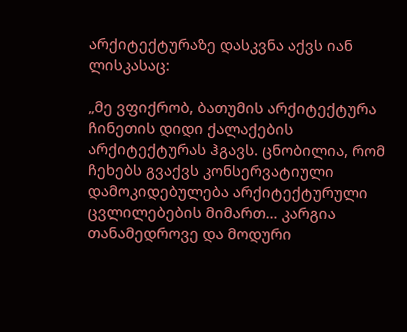არქიტექტურაზე დასკვნა აქვს იან ლისკასაც:

„მე ვფიქრობ, ბათუმის არქიტექტურა ჩინეთის დიდი ქალაქების არქიტექტურას ჰგავს. ცნობილია, რომ ჩეხებს გვაქვს კონსერვატიული დამოკიდებულება არქიტექტურული ცვლილებების მიმართ… კარგია თანამედროვე და მოდური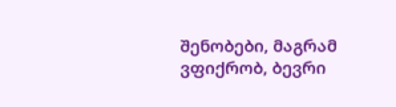შენობები, მაგრამ ვფიქრობ, ბევრი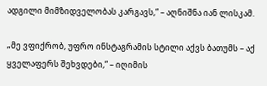ადგილი მიმზიდველობას კარგავს,“ – აღნიშნა იან ლისკამ.

„მე ვფიქრობ, უფრო ინსტაგრამის სტილი აქვს ბათუმს – აქ ყველაფერს შეხვდები,“ – იღიმის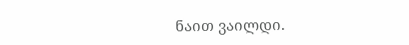ნაით ვაილდი.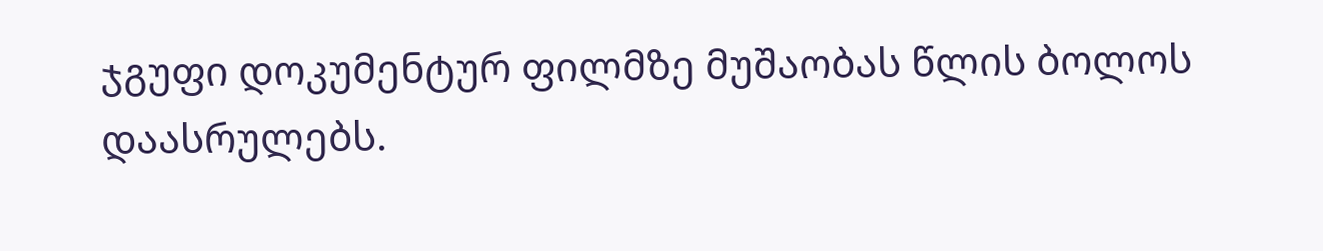ჯგუფი დოკუმენტურ ფილმზე მუშაობას წლის ბოლოს დაასრულებს.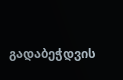გადაბეჭდვის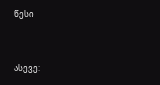წესი


ასევე: